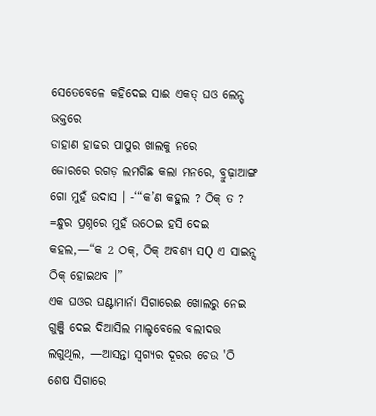ସେତେବେଳେ କହିଦେଇ ସାଈ ଏକତ୍ ଘଓ ଲେନ୍ସ୍ ଭକ୍ତରେ
ଡାହାଣ ହାଢର ପାପୁର ଖାଲକୁ ନରେ
ଜୋରରେ ରଗଡ଼ ଲମଗିଛ କଲା ମନରେ, ବ୍ରୁଢ଼ାଆଙ୍ଗ ଗୋ ମୁହଁ ଉଦାସ । -‘“କ’ଣ କହୁଲ ? ଠିକ୍ ତ ? =ନ୍ଧୁର ପ୍ରଶ୍ନରେ ମୁହଁ ଉଠେଇ ହସି ଦେଇ କହଲ,—“କ 2 ଠକ୍, ଠିକ୍ ଅବଶ୍ୟ ସQ ଏ ସାଇନ୍ସ ଠିକ୍ ହୋଇଥବ ।”
ଏକ ଘଓର ଘଣ୍ଟାମାର୍ନା ସିଗାରେଈ ଖୋଲରୁ ନେଇ ଗୁଞ୍ଜି ଦେଇ ଦିଆସିଲ ମାଲ୍ଡବେଲେ ବଲୀଦତ୍ତ ଲଗୁଥିଲ, —ଆସନ୍ତା ସ୍ୱଗ୍ୟର ଦୂରର ଚେଉ 'ଠି ଶେଷ ସିଗାରେ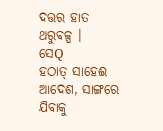ଦତ୍ତର ହାତ ଥରୁଵଳ୍ପ ।
ସେQ
ହଠାତ୍ ସାହେଈ ଆଦେଶ, ସାଙ୍ଗରେ ଯିବାକୁ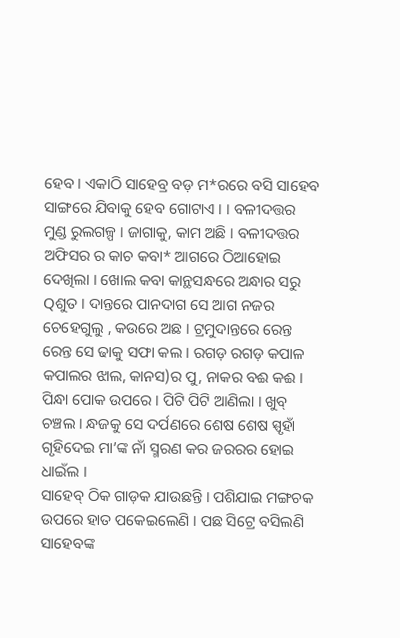ହେବ । ଏକାଠି ସାହେବ୍ର ବଡ଼ ମ*ରରେ ବସି ସାହେବ ସାଙ୍ଗରେ ଯିବାକୁ ହେବ ଗୋଟାଏ । । ବଳୀଦତ୍ତର ମୁଣ୍ଡ ରୁଲଗଳ୍ପ । ଜାଗାକୁ, କାମ ଅଛି । ବଳୀଦତ୍ତର
ଅଫିସର ର କାଚ କବା* ଆଗରେ ଠିଆହୋଇ ଦେଖିଲା । ଖୋଲ କବା କାନ୍ଥସନ୍ଧରେ ଅନ୍ଧାର ସରୁ Qଶୁତ । ଦାନ୍ତରେ ପାନଦାଗ ସେ ଆଗ ନଜର ଚେହେଗୁଲୁ , କଉରେ ଅଛ । ଟ୍ରମୁଦାନ୍ତରେ ରେନ୍ତ ରେନ୍ତ ସେ ଢାକୁ ସଫା କଲ । ରଗଡ଼ ରଗଡ଼ କପାଳ କପାଲର ଝାଲ, କାନସ)ର ପୁ, ନାକର ବଈ କଈ । ପିନ୍ଧା ପୋକ ଉପରେ । ପିଟି ପିଟି ଆଣିଲା । ଖୁବ୍ ଚଞ୍ଚଲ । ନ୍ଧଜକୁ ସେ ଦର୍ପଣରେ ଶେଷ ଶେଷ ସ୍ପୃହାଁ ଗୃହିଦେଇ ମା’ଙ୍କ ନାଁ ସ୍ମରଣ କର ଜରରର ହୋଇ ଧାଇଁଲ ।
ସାହେବ୍ ଠିକ ଗାଡ଼କ ଯାଉଛନ୍ତି । ପଶିଯାଇ ମଙ୍ଗଚକ ଉପରେ ହାତ ପକେଇଲେଣି । ପଛ ସିଟ୍ରେ ବସିଲଣି ସାହେବଙ୍କ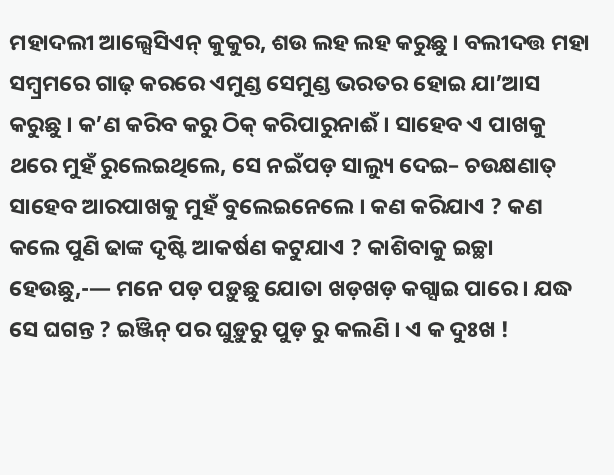ମହାଦଲୀ ଆଲ୍ସେସିଏନ୍ କୁକୁର, ଶଉ ଲହ ଲହ କରୁଛୁ । ବଲୀଦତ୍ତ ମହା ସମ୍ବ୍ରମରେ ଗାଢ଼ କରରେ ଏମୁଣ୍ଡ ସେମୁଣ୍ଡ ଭରତର ହୋଇ ଯା’ଆସ କରୁଛୁ । କ’ଣ କରିବ କରୁ ଠିକ୍ କରିପାରୁନାଈଁ । ସାହେବ ଏ ପାଖକୁ ଥରେ ମୁହଁ ରୁଲେଇଥିଲେ, ସେ ନଇଁପଡ଼ ସାଲ୍ୟୁ ଦେଇ– ଚଉକ୍ଷଣାତ୍ ସାହେବ ଆରପାଖକୁ ମୁହଁ ବୁଲେଇନେଲେ । କଣ କରିଯାଏ ? କଣ କଲେ ପୁଣି ଢାଙ୍କ ଦୃଷ୍ଟି ଆକର୍ଷଣ କଟୁଯାଏ ? କାଶିବାକୁ ଇଚ୍ଛା ହେଉଛୁ,-— ମନେ ପଡ଼ ପଡ଼ୁଛୁ ଯୋତା ଖଡ଼ଖଡ଼ କଗ୍ସାଇ ପାରେ । ଯଦ୍ଧ ସେ ଘଗନ୍ତ ? ଇଞ୍ଜିନ୍ ପର ଘୁଡ଼ୁରୁ ପୁଡ଼ ରୁ କଲଣି । ଏ କ ଦୁଃଖ !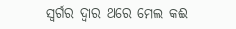ସ୍ବର୍ଗର ଦ୍ବାର ଥରେ ମେଲ କଈ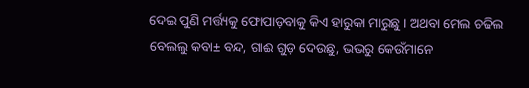ଦେଇ ପୁଣି ମର୍ତ୍ତ୍ୟକୁ ଫୋପାଡ଼ବାକୁ କିଏ ହାରୁକା ମାରୁଛୁ । ଅଥବା ମେଲ ଚଢିଲ ବେଲଲୁ କବା± ବନ୍ଦ, ଗାଈ ଗୁଡ଼ ଦେଉଛୁ, ଭଭରୁ କେଉଁମାନେ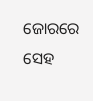ଜୋରରେ ସେହ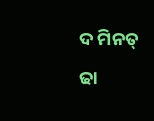ଦ ମିନତ୍ ଢା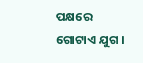ପକ୍ଷରେ ଗୋଟାଏ ଯୁଗ ।